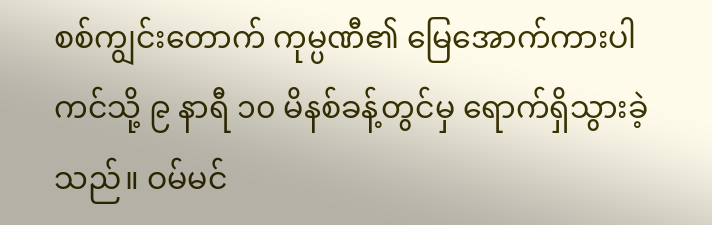စစ်ကျွင်းတောက် ကုမ္ပဏီ၏ မြေအောက်ကားပါကင်သို့ ၉ နာရီ ၁၀ မိနစ်ခန့်တွင်မှ ရောက်ရှိသွားခဲ့သည်။ ဝမ်မင်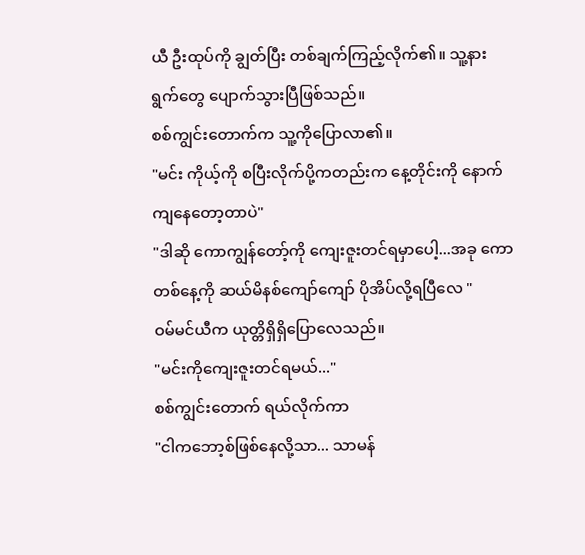ယီ ဦးထုပ်ကို ချွတ်ပြီး တစ်ချက်ကြည့်လိုက်၏။ သူ့နားရွက်တွေ ပျောက်သွားပြီဖြစ်သည်။
စစ်ကျွင်းတောက်က သူ့ကိုပြောလာ၏။
"မင်း ကိုယ့်ကို စပြီးလိုက်ပို့ကတည်းက နေ့တိုင်းကို နောက်ကျနေတော့တာပဲ"
"ဒါဆို ကောကျွန်တော့်ကို ကျေးဇူးတင်ရမှာပေါ့...အခု ကော တစ်နေ့ကို ဆယ်မိနစ်ကျော်ကျော် ပိုအိပ်လို့ရပြီလေ "
ဝမ်မင်ယီက ယုတ္တိရှိရှိပြောလေသည်။
"မင်းကိုကျေးဇူးတင်ရမယ်..."
စစ်ကျွင်းတောက် ရယ်လိုက်ကာ
"ငါကဘော့စ်ဖြစ်နေလို့သာ... သာမန်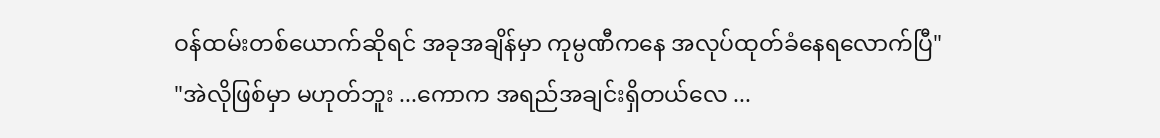ဝန်ထမ်းတစ်ယောက်ဆိုရင် အခုအချိန်မှာ ကုမ္ပဏီကနေ အလုပ်ထုတ်ခံနေရလောက်ပြီ"
"အဲလိုဖြစ်မှာ မဟုတ်ဘူး ...ကောက အရည်အချင်းရှိတယ်လေ ...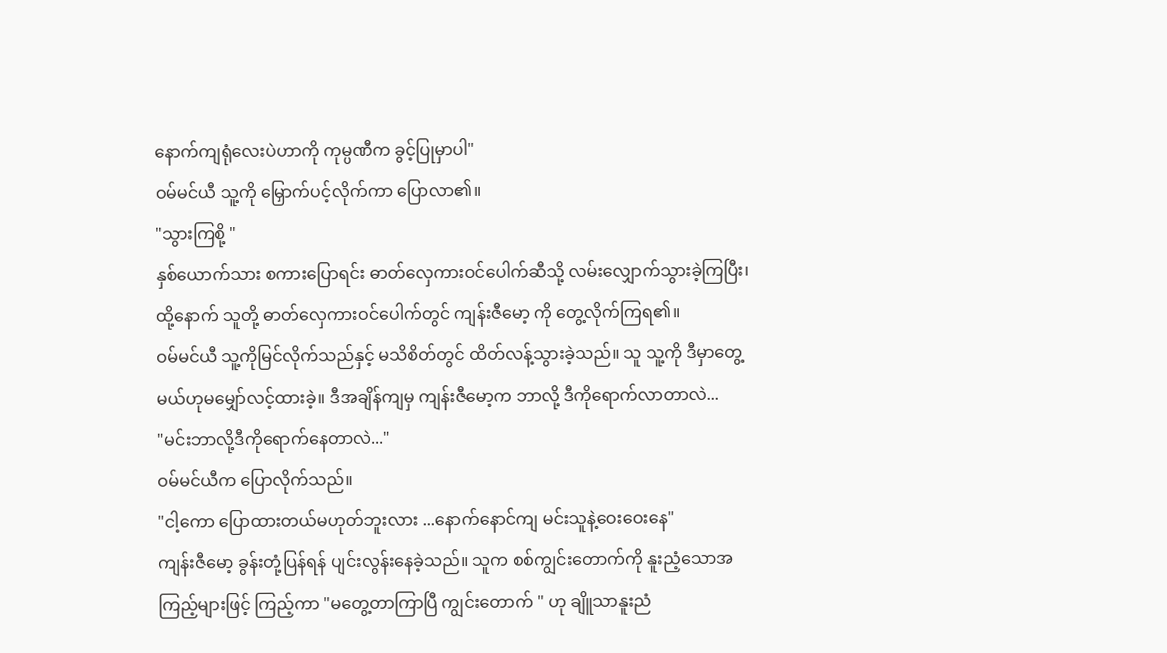နောက်ကျရုံလေးပဲဟာကို ကုမ္ပဏီက ခွင့်ပြုမှာပါ"
ဝမ်မင်ယီ သူ့ကို မြှောက်ပင့်လိုက်ကာ ပြောလာ၏။
"သွားကြစို့ "
နှစ်ယောက်သား စကားပြောရင်း ဓာတ်လှေကားဝင်ပေါက်ဆီသို့ လမ်းလျှောက်သွားခဲ့ကြပြီး၊ထို့နောက် သူတို့ ဓာတ်လှေကားဝင်ပေါက်တွင် ကျန်းဇီမော့ ကို တွေ့လိုက်ကြရ၏။
ဝမ်မင်ယီ သူ့ကိုမြင်လိုက်သည်နှင့် မသိစိတ်တွင် ထိတ်လန့်သွားခဲ့သည်။ သူ သူ့ကို ဒီမှာတွေ့မယ်ဟုမမျှော်လင့်ထားခဲ့။ ဒီအချိန်ကျမှ ကျန်းဇီမော့က ဘာလို့ ဒီကိုရောက်လာတာလဲ...
"မင်းဘာလို့ဒီကိုရောက်နေတာလဲ..."
ဝမ်မင်ယီက ပြောလိုက်သည်။
"ငါ့ကော ပြောထားတယ်မဟုတ်ဘူးလား ...နောက်နောင်ကျ မင်းသူနဲ့ဝေးဝေးနေ"
ကျန်းဇီမော့ ခွန်းတုံ့ပြန်ရန် ပျင်းလွန်းနေခဲ့သည်။ သူက စစ်ကျွင်းတောက်ကို နူးညံ့သောအကြည့်များဖြင့် ကြည့်ကာ "မတွေ့တာကြာပြီ ကျွင်းတောက် " ဟု ချိူသာနူးညံ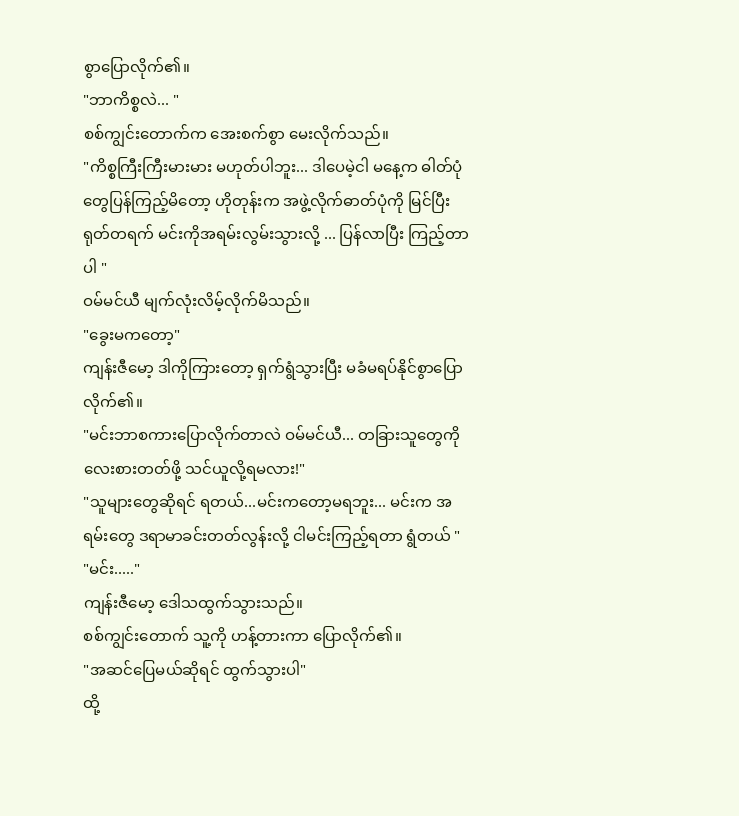စွာပြောလိုက်၏။
"ဘာကိစ္စလဲ... "
စစ်ကျွင်းတောက်က အေးစက်စွာ မေးလိုက်သည်။
"ကိစ္စကြီးကြီးမားမား မဟုတ်ပါဘူး... ဒါပေမဲ့ငါ မနေ့က ဓါတ်ပုံတွေပြန်ကြည့်မိတော့ ဟိုတုန်းက အဖွဲ့လိုက်ဓာတ်ပုံကို မြင်ပြီး ရုတ်တရက် မင်းကိုအရမ်းလွမ်းသွားလို့ ... ပြန်လာပြီး ကြည့်တာပါ "
ဝမ်မင်ယီ မျက်လုံးလိမ့်လိုက်မိသည်။
"ခွေးမကတော့"
ကျန်းဇီမော့ ဒါကိုကြားတော့ ရှက်ရွံသွားပြီး မခံမရပ်နိုင်စွာပြောလိုက်၏။
"မင်းဘာစကားပြောလိုက်တာလဲ ဝမ်မင်ယီ... တခြားသူတွေကို လေးစားတတ်ဖို့ သင်ယူလို့ရမလား!"
"သူများတွေဆိုရင် ရတယ်...မင်းကတော့မရဘူး... မင်းက အရမ်းတွေ ဒရာမာခင်းတတ်လွန်းလို့ ငါမင်းကြည့်ရတာ ရွံတယ် "
"မင်း....."
ကျန်းဇီမော့ ဒေါသထွက်သွားသည်။
စစ်ကျွင်းတောက် သူ့ကို ဟန့်တားကာ ပြောလိုက်၏။
"အဆင်ပြေမယ်ဆိုရင် ထွက်သွားပါ"
ထို့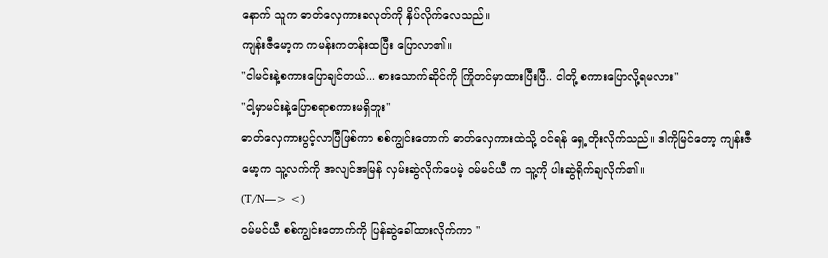နောက် သူက ဓာတ်လှေကားခလုတ်ကို နှိပ်လိုက်လေသည်။
ကျန်းဇီမော့က ကမန်းကတန်းထပြီး ပြောလာ၏။
"ငါမင်းနဲ့စကားပြောချင်တယ်... စားသောက်ဆိုင်ကို ကြိုတင်မှာထားပြီးပြီ.. ငါတို့ စကားပြောလို့ရမလား"
"ငါ့မှာမင်းနဲ့ပြောစရာစကားမရှိဘူး"
ဓာတ်လှေကားပွင့်လာပြီဖြစ်ကာ စစ်ကျွင်းတောက် ဓာတ်လှေကားထဲသို့ ဝင်ရန် ရှေ့တိုးလိုက်သည်။ ဒါကိုမြင်တော့ ကျန်းဇီမော့က သူ့လက်ကို အလျင်အမြန် လှမ်းဆွဲလိုက်ပေမဲ့ ဝမ်မင်ယီ က သူ့ကို ပါးဆွဲရိုက်ချလိုက်၏။
(T/N—> <)
ဝမ်မင်ယီ စစ်ကျွင်းတောက်ကို ပြန်ဆွဲခေါ်ထားလိုက်ကာ "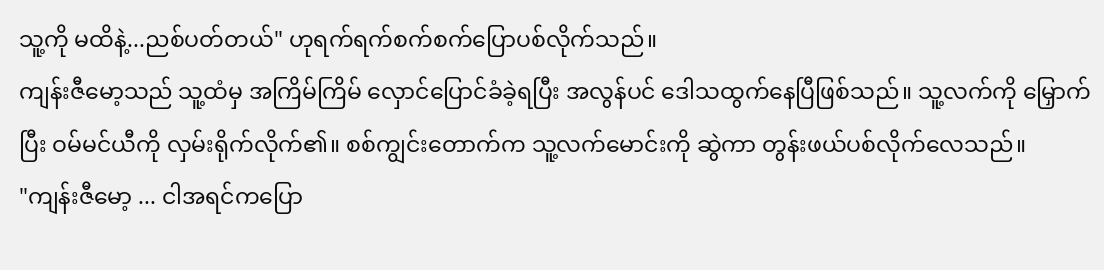သူ့ကို မထိနဲ့...ညစ်ပတ်တယ်" ဟုရက်ရက်စက်စက်ပြောပစ်လိုက်သည်။
ကျန်းဇီမော့သည် သူ့ထံမှ အကြိမ်ကြိမ် လှောင်ပြောင်ခံခဲ့ရပြီး အလွန်ပင် ဒေါသထွက်နေပြီဖြစ်သည်။ သူ့လက်ကို မြှောက်ပြီး ဝမ်မင်ယီကို လှမ်းရိုက်လိုက်၏။ စစ်ကျွင်းတောက်က သူ့လက်မောင်းကို ဆွဲကာ တွန်းဖယ်ပစ်လိုက်လေသည်။
"ကျန်းဇီမော့ ... ငါအရင်ကပြော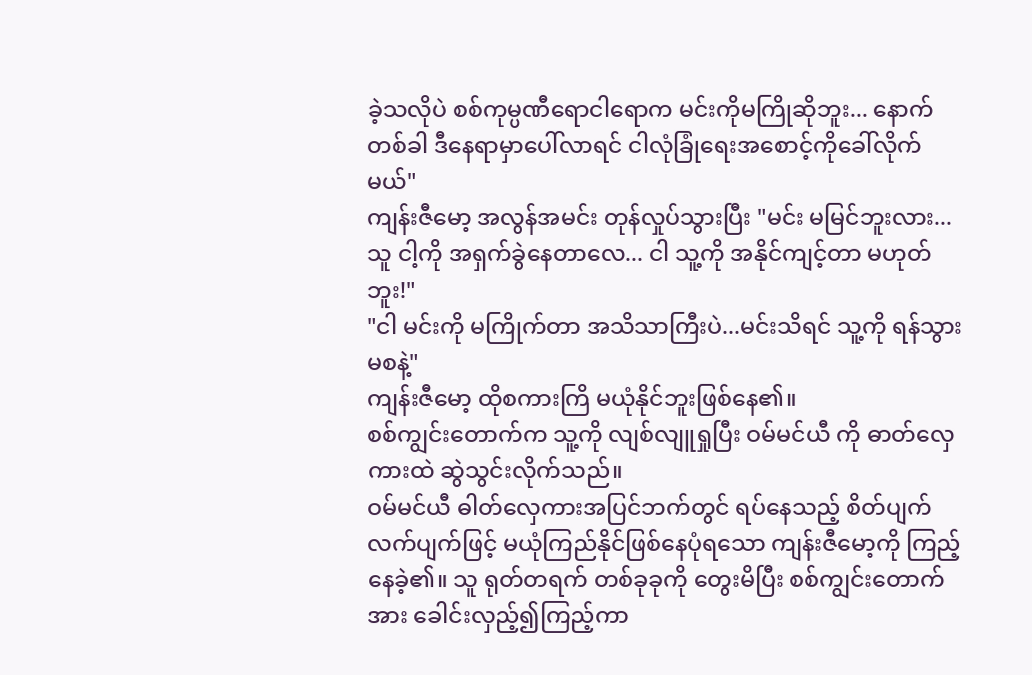ခဲ့သလိုပဲ စစ်ကုမ္ပဏီရောငါရောက မင်းကိုမကြိုဆိုဘူး... နောက်တစ်ခါ ဒီနေရာမှာပေါ်လာရင် ငါလုံခြုံရေးအစောင့်ကိုခေါ်လိုက်မယ်"
ကျန်းဇီမော့ အလွန်အမင်း တုန်လှုပ်သွားပြီး "မင်း မမြင်ဘူးလား...သူ ငါ့ကို အရှက်ခွဲနေတာလေ... ငါ သူ့ကို အနိုင်ကျင့်တာ မဟုတ်ဘူး!"
"ငါ မင်းကို မကြိုက်တာ အသိသာကြီးပဲ...မင်းသိရင် သူ့ကို ရန်သွားမစနဲ့"
ကျန်းဇီမော့ ထိုစကားကြိ မယုံနိုင်ဘူးဖြစ်နေ၏။
စစ်ကျွင်းတောက်က သူ့ကို လျစ်လျူရှုပြီး ဝမ်မင်ယီ ကို ဓာတ်လှေကားထဲ ဆွဲသွင်းလိုက်သည်။
ဝမ်မင်ယီ ဓါတ်လှေကားအပြင်ဘက်တွင် ရပ်နေသည့် စိတ်ပျက်လက်ပျက်ဖြင့် မယုံကြည်နိုင်ဖြစ်နေပုံရသော ကျန်းဇီမော့ကို ကြည့်နေခဲ့၏။ သူ ရုတ်တရက် တစ်ခုခုကို တွေးမိပြီး စစ်ကျွင်းတောက်အား ခေါင်းလှည့်၍ကြည့်ကာ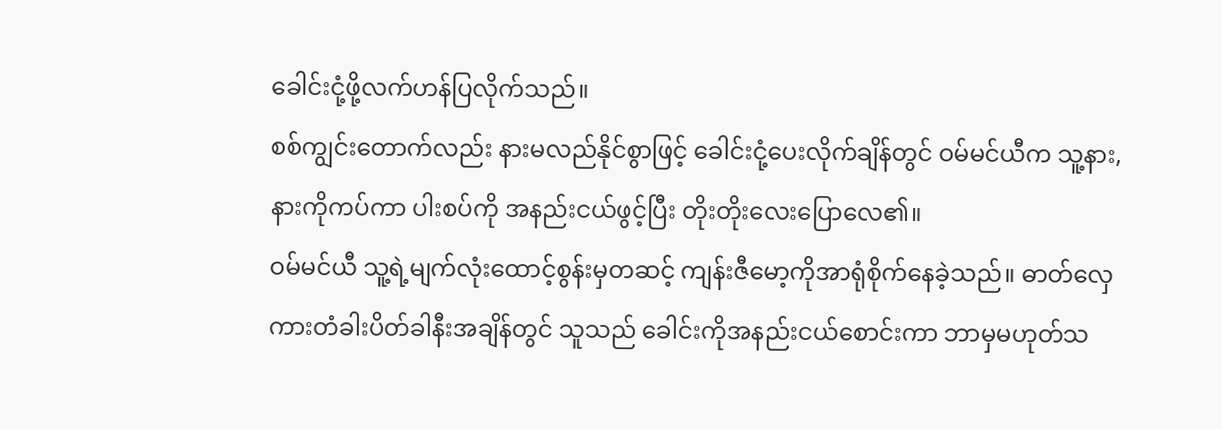ခေါင်းငုံ့ဖို့လက်ဟန်ပြလိုက်သည်။
စစ်ကျွင်းတောက်လည်း နားမလည်နိုင်စွာဖြင့် ခေါင်းငုံ့ပေးလိုက်ချိန်တွင် ဝမ်မင်ယီက သူ့နား,နားကိုကပ်ကာ ပါးစပ်ကို အနည်းငယ်ဖွင့်ပြီး တိုးတိုးလေးပြောလေ၏။
ဝမ်မင်ယီ သူ့ရဲ့မျက်လုံးထောင့်စွန်းမှတဆင့် ကျန်းဇီမော့ကိုအာရုံစိုက်နေခဲ့သည်။ ဓာတ်လှေကားတံခါးပိတ်ခါနီးအချိန်တွင် သူသည် ခေါင်းကိုအနည်းငယ်စောင်းကာ ဘာမှမဟုတ်သ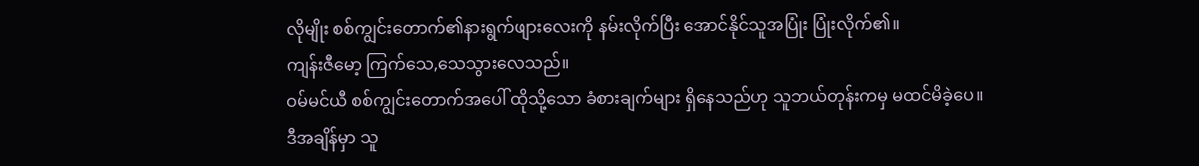လိုမျိုး စစ်ကျွင်းတောက်၏နားရွက်ဖျားလေးကို နမ်းလိုက်ပြီး အောင်နိုင်သူအပြုံး ပြုံးလိုက်၏။
ကျန်းဇီမော့ ကြက်သေ,သေသွားလေသည်။
ဝမ်မင်ယီ စစ်ကျွင်းတောက်အပေါ် ထိုသို့သော ခံစားချက်များ ရှိနေသည်ဟု သူဘယ်တုန်းကမှ မထင်မိခဲ့ပေ။ ဒီအချိန်မှာ သူ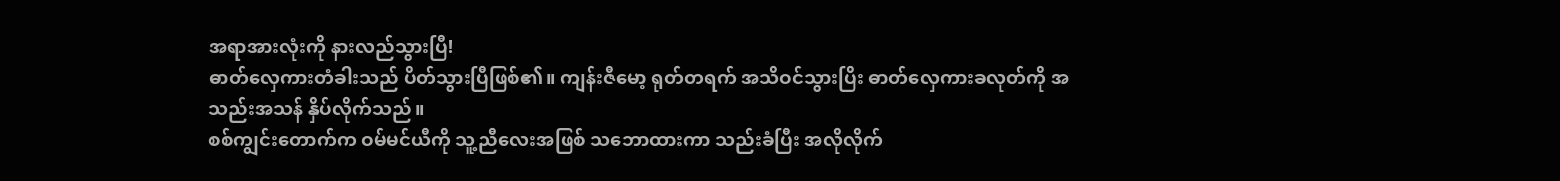အရာအားလုံးကို နားလည်သွားပြီ!
ဓာတ်လှေကားတံခါးသည် ပိတ်သွားပြီဖြစ်၏။ ကျန်းဇီမော့ ရုတ်တရက် အသိဝင်သွားပြိး ဓာတ်လှေကားခလုတ်ကို အသည်းအသန် နှိပ်လိုက်သည်။
စစ်ကျွင်းတောက်က ဝမ်မင်ယီကို သူ့ညီလေးအဖြစ် သဘောထားကာ သည်းခံပြီး အလိုလိုက်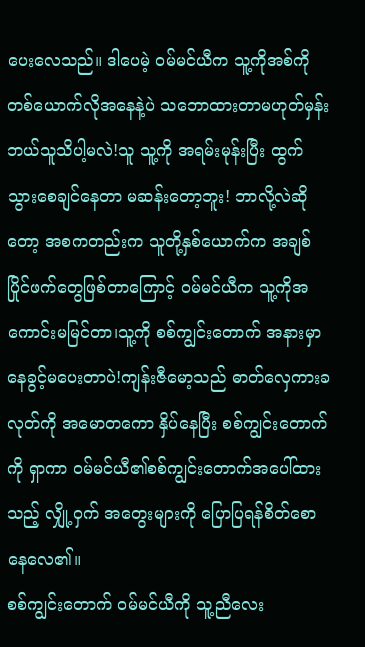ပေးလေသည်။ ဒါပေမဲ့ ဝမ်မင်ယီက သူ့ကိုအစ်ကိုတစ်ယောက်လိုအနေနဲ့ပဲ သဘောထားတာမဟုတ်မှန်း ဘယ်သူသိပါ့မလဲ!သူ သူ့ကို အရမ်းမုန်းပြီး ထွက်သွားစေချင်နေတာ မဆန်းတော့ဘူး! ဘာလို့လဲဆိုတော့ အစကတည်းက သူတို့နှစ်ယောက်က အချစ် ပြိုင်ဖက်တွေဖြစ်တာကြောင့် ဝမ်မင်ယီက သူ့ကိုအကောင်းမမြင်တာ၊သူ့ကို စစ်ကျွင်းတောက် အနားမှာနေခွင့်မပေးတာပဲ!ကျန်းဇီမော့သည် ဓာတ်လှေကားခလုတ်ကို အမောတကော နှိပ်နေပြီး စစ်ကျွင်းတောက်ကို ရှာကာ ဝမ်မင်ယီ၏စစ်ကျွင်းတောက်အပေါ်ထားသည့် လျှို့ဝှက် အတွေးများကို ပြောပြရန်စိတ်စောနေလေ၏။
စစ်ကျွင်းတောက် ဝမ်မင်ယီကို သူ့ညီလေး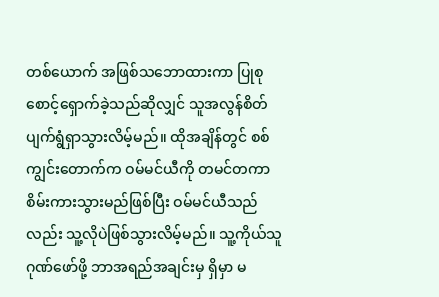တစ်ယောက် အဖြစ်သဘောထားကာ ပြုစုစောင့်ရှောက်ခဲ့သည်ဆိုလျှင် သူအလွန်စိတ်ပျက်ရွံရှာသွားလိမ့်မည်။ ထိုအချိန်တွင် စစ်ကျွင်းတောက်က ဝမ်မင်ယီကို တမင်တကာ စိမ်းကားသွားမည်ဖြစ်ပြီး ဝမ်မင်ယီသည်လည်း သူ့လိုပဲဖြစ်သွားလိမ့်မည်။ သူ့ကိုယ်သူဂုဏ်ဖော်ဖို့ ဘာအရည်အချင်းမှ ရှိမှာ မ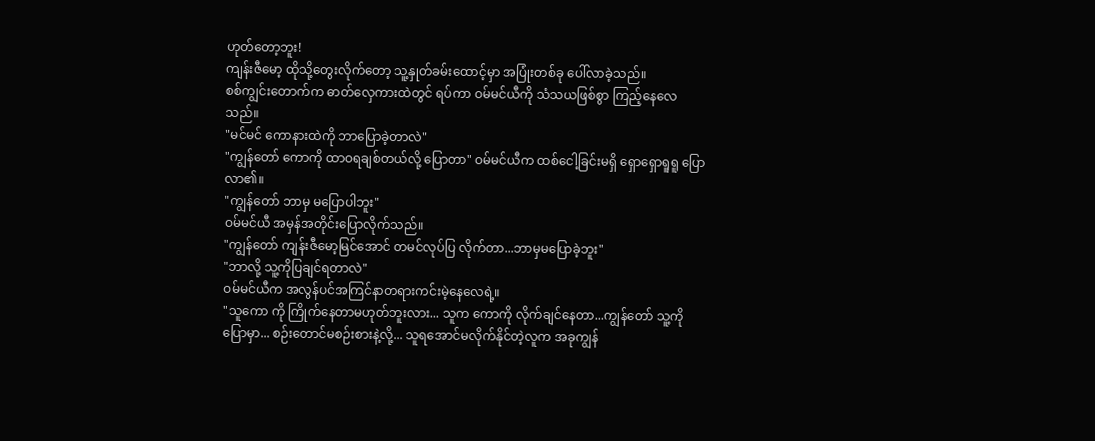ဟုတ်တော့ဘူး!
ကျန်းဇီမော့ ထိုသို့တွေးလိုက်တော့ သူ့နှုတ်ခမ်းထောင့်မှာ အပြုံးတစ်ခု ပေါ်လာခဲ့သည်။
စစ်ကျွင်းတောက်က ဓာတ်လှေကားထဲတွင် ရပ်ကာ ဝမ်မင်ယီကို သံသယဖြစ်စွာ ကြည့်နေလေသည်။
"မင်မင် ကောနားထဲကို ဘာပြောခဲ့တာလဲ"
"ကျွန်တော် ကောကို ထာဝရချစ်တယ်လို့ ပြောတာ" ဝမ်မင်ယီက ထစ်ငေါ့ခြင်းမရှိ ရှောရှောရူရူ ပြောလာ၏။
"ကျွန်တော် ဘာမှ မပြောပါဘူး"
ဝမ်မင်ယီ အမှန်အတိုင်းပြောလိုက်သည်။
"ကျွန်တော် ကျန်းဇီမော့မြင်အောင် တမင်လုပ်ပြ လိုက်တာ...ဘာမှမပြောခဲ့ဘူး"
"ဘာလို့ သူ့ကိုပြချင်ရတာလဲ"
ဝမ်မင်ယီက အလွန်ပင်အကြင်နာတရားကင်းမဲ့နေလေရဲ့။
"သူကော ကို ကြိုက်နေတာမဟုတ်ဘူးလား... သူက ကောကို လိုက်ချင်နေတာ...ကျွန်တော် သူ့ကိုပြောမှာ... စဉ်းတောင်မစဉ်းစားနဲ့လို့... သူရအောင်မလိုက်နိုင်တဲ့လူက အခုကျွန်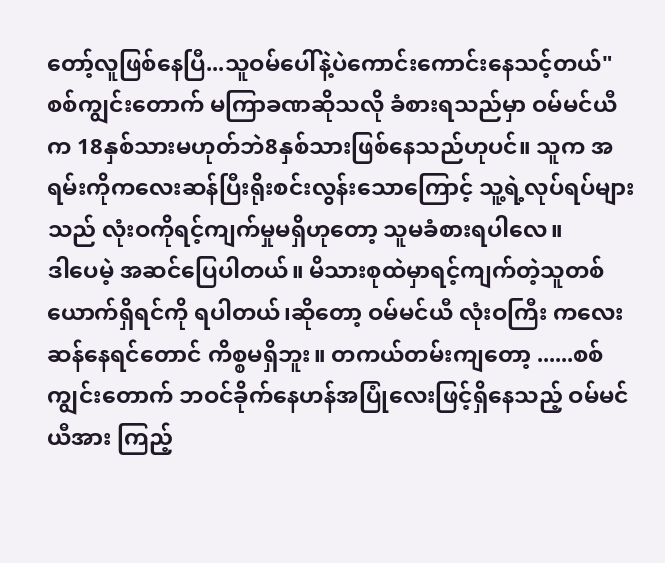တော့်လူဖြစ်နေပြီ...သူဝမ်ပေါ်နဲ့ပဲကောင်းကောင်းနေသင့်တယ်"
စစ်ကျွင်းတောက် မကြာခဏဆိုသလို ခံစားရသည်မှာ ဝမ်မင်ယီက 18နှစ်သားမဟုတ်ဘဲ8နှစ်သားဖြစ်နေသည်ဟုပင်။ သူက အရမ်းကိုကလေးဆန်ပြီးရိုးစင်းလွန်းသောကြောင့် သူ့ရဲ့လုပ်ရပ်များသည် လုံးဝကိုရင့်ကျက်မှုမရှိဟုတော့ သူမခံစားရပါလေ။
ဒါပေမဲ့ အဆင်ပြေပါတယ်။ မိသားစုထဲမှာရင့်ကျက်တဲ့သူတစ်ယောက်ရှိရင်ကို ရပါတယ်၊ဆိုတော့ ဝမ်မင်ယီ လုံးဝကြီး ကလေးဆန်နေရင်တောင် ကိစ္စမရှိဘူး။ တကယ်တမ်းကျတော့ ......စစ်ကျွင်းတောက် ဘဝင်ခိုက်နေဟန်အပြုံလေးဖြင့်ရှိနေသည့် ဝမ်မင်ယီအား ကြည့်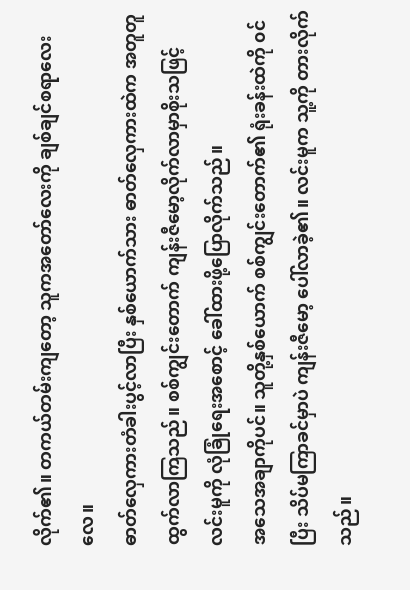လိုက်၏။ တကယ်တမ်းကျတော့ သူကအတော်လေးကို ချစ်ချင်စရာလေးလေ။
ဓာတ်လှေကားတံခါးပွင့်လာပြီး နှစ်ယောက်သား ဓာတ်လှေကားထဲက အတူတူ ထွက်လာကြသည်။ စစ်ကျွင်းတောက် ကျန်းဇီမော့လိုက်လာမှာစိုးသဖြင့် လင်းမူကို လုံခြုံရေးအစောင့် ခေါ်ထားဖို့ပြောလိုက်သည်။
အသေအချာကိုပင်။ သူတို့နှစ်ယောက် စစ်ကျွင်းတောက်၏ ရုံးခန်းထဲကို ၀င်ပြီး သိပ်မကြာခင်မှာပဲ ကျန်းဇီမော့ ပေါ်လာခဲ့၏။ လင်းမူက သူ့ကို တားလိုက်သည်။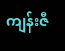ကျန်းဇီ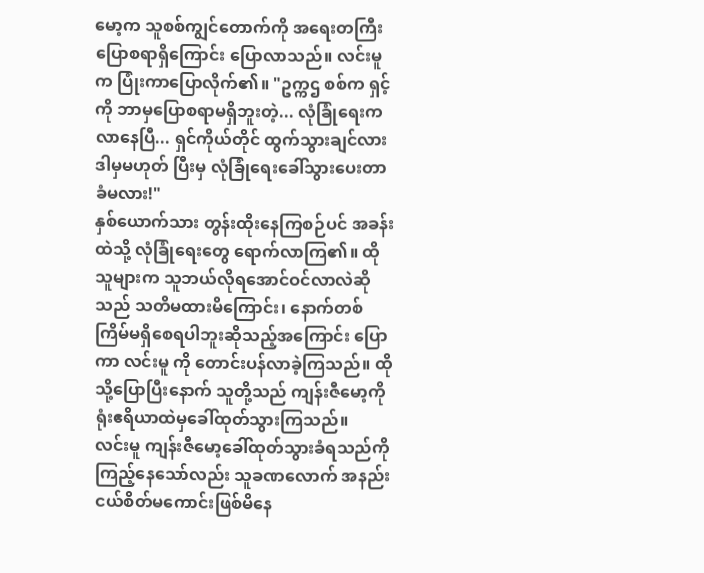မော့က သူစစ်ကျွင်တောက်ကို အရေးတကြီးပြောစရာရှိကြောင်း ပြောလာသည်။ လင်းမူက ပြုံးကာပြောလိုက်၏။ "ဥက္ကဌ စစ်က ရှင့်ကို ဘာမှပြောစရာမရှိဘူးတဲ့... လုံခြုံရေးက လာနေပြီ... ရှင်ကိုယ်တိုင် ထွက်သွားချင်လား ဒါမှမဟုတ် ပြီးမှ လုံခြုံရေးခေါ်သွားပေးတာခံမလား!"
နှစ်ယောက်သား တွန်းထိုးနေကြစဉ်ပင် အခန်းထဲသို့ လုံခြုံရေးတွေ ရောက်လာကြ၏။ ထိုသူများက သူဘယ်လိုရအောင်ဝင်လာလဲဆိုသည် သတိမထားမိကြောင်း၊ နောက်တစ်ကြိမ်မရှိစေရပါဘူးဆိုသည့်အကြောင်း ပြောကာ လင်းမူ ကို တောင်းပန်လာခဲ့ကြသည်။ ထိုသို့ပြောပြီးနောက် သူတို့သည် ကျန်းဇီမော့ကို ရုံးဧရိယာထဲမှခေါ်ထုတ်သွားကြသည်။
လင်းမူ ကျန်းဇီမော့ခေါ်ထုတ်သွားခံရသည်ကို ကြည့်နေသော်လည်း သူခဏလောက် အနည်းငယ်စိတ်မကောင်းဖြစ်မိနေ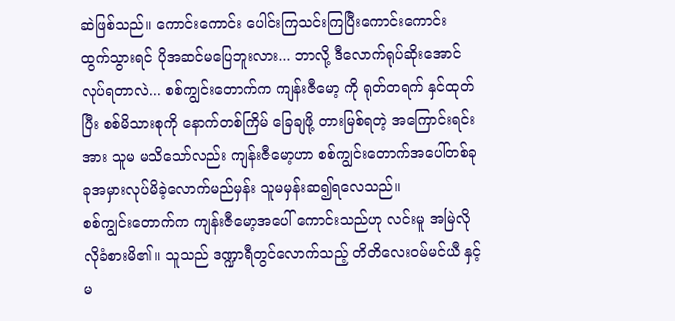ဆဲဖြစ်သည်။ ကောင်းကောင်း ပေါင်းကြသင်းကြပြီးကောင်းကောင်း ထွက်သွားရင် ပိုအဆင်မပြေဘူးလား... ဘာလို့ ဒီလောက်ရုပ်ဆိုးအောင်လုပ်ရတာလဲ... စစ်ကျွင်းတောက်က ကျန်းဇီမော့ ကို ရုတ်တရက် နှင်ထုတ်ပြီး စစ်မိသားစုကို နောက်တစ်ကြိမ် ခြေချဖို့ တားမြစ်ရတဲ့ အကြောင်းရင်းအား သူမ မသိသော်လည်း ကျန်းဇီမော့ဟာ စစ်ကျွင်းတောက်အပေါ်တစ်ခုခုအမှားလုပ်မိခဲ့လောက်မည်မှန်း သူမမှန်းဆ၍ရလေသည်။
စစ်ကျွင်းတောက်က ကျန်းဇီမော့အပေါ် ကောင်းသည်ဟု လင်းမူ အမြဲလိုလိုခံစားမိ၏။ သူသည် ဒဏ္ဍာရီတွင်လောက်သည့် တိတိလေးဝမ်မင်ယီ နှင့် မ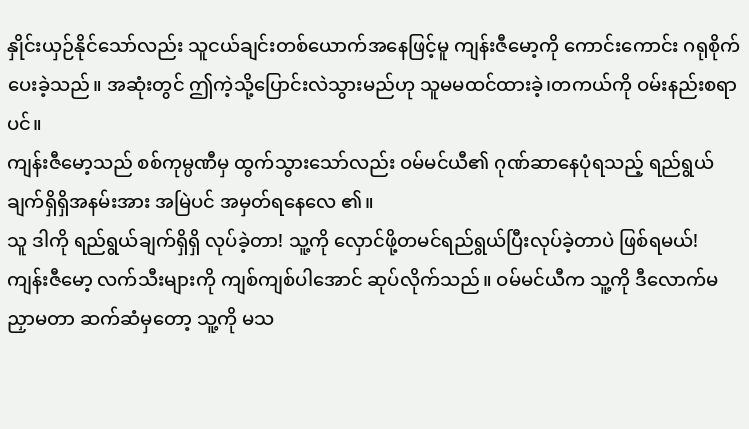နှိုင်းယှဉ်နိုင်သော်လည်း သူငယ်ချင်းတစ်ယောက်အနေဖြင့်မူ ကျန်းဇီမော့ကို ကောင်းကောင်း ဂရုစိုက်ပေးခဲ့သည်။ အဆုံးတွင် ဤကဲ့သို့ပြောင်းလဲသွားမည်ဟု သူမမထင်ထားခဲ့၊တကယ်ကို ဝမ်းနည်းစရာပင်။
ကျန်းဇီမော့သည် စစ်ကုမ္ပဏီမှ ထွက်သွားသော်လည်း ဝမ်မင်ယီ၏ ဂုဏ်ဆာနေပုံရသည့် ရည်ရွယ်ချက်ရှိရှိအနမ်းအား အမြဲပင် အမှတ်ရနေလေ ၏။
သူ ဒါကို ရည်ရွယ်ချက်ရှိရှိ လုပ်ခဲ့တာ! သူ့ကို လှောင်ဖို့တမင်ရည်ရွယ်ပြီးလုပ်ခဲ့တာပဲ ဖြစ်ရမယ်!
ကျန်းဇီမော့ လက်သီးများကို ကျစ်ကျစ်ပါအောင် ဆုပ်လိုက်သည်။ ဝမ်မင်ယီက သူ့ကို ဒီလောက်မညှာမတာ ဆက်ဆံမှတော့ သူ့ကို မသ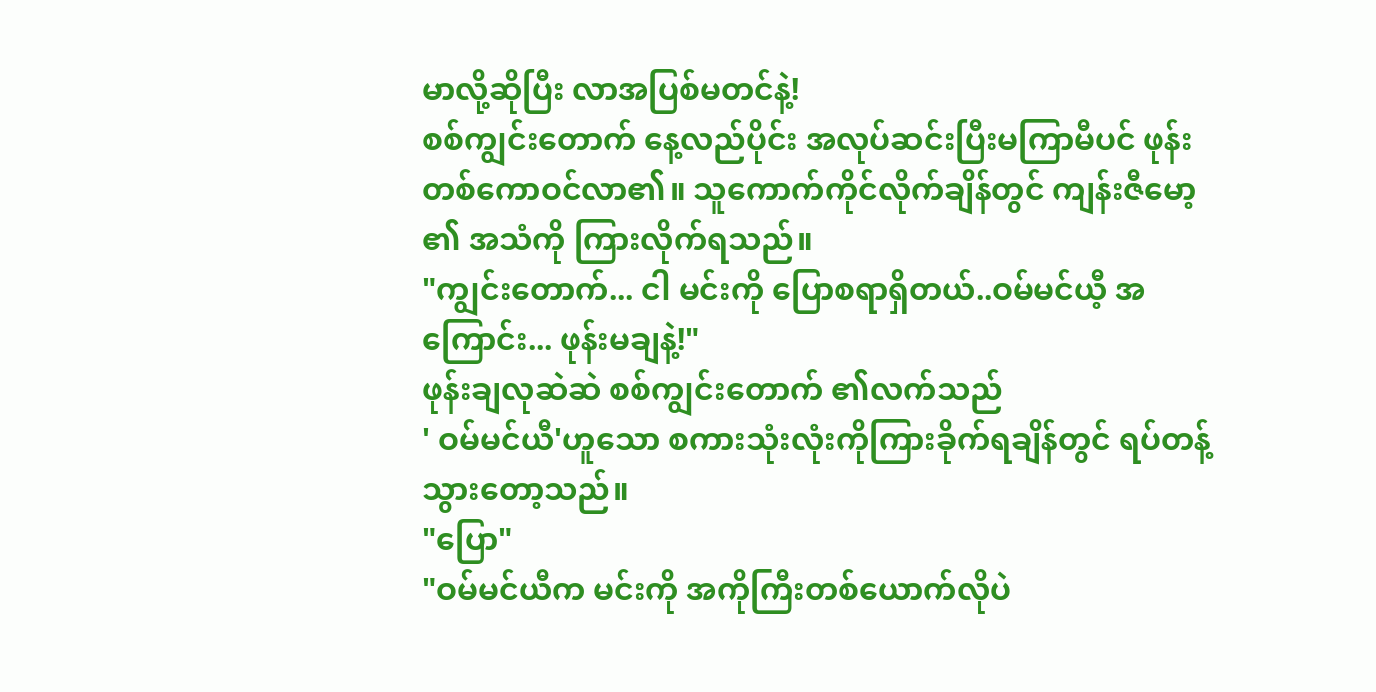မာလို့ဆိုပြီး လာအပြစ်မတင်နဲ့!
စစ်ကျွင်းတောက် နေ့လည်ပိုင်း အလုပ်ဆင်းပြီးမကြာမီပင် ဖုန်းတစ်ကောဝင်လာ၏။ သူကောက်ကိုင်လိုက်ချိန်တွင် ကျန်းဇီမော့ ၏ အသံကို ကြားလိုက်ရသည်။
"ကျွင်းတောက်... ငါ မင်းကို ပြောစရာရှိတယ်..ဝမ်မင်ယီ့ အကြောင်း... ဖုန်းမချနဲ့!"
ဖုန်းချလုဆဲဆဲ စစ်ကျွင်းတောက် ၏လက်သည်
' ဝမ်မင်ယီ'ဟူသော စကားသုံးလုံးကိုကြားခိုက်ရချိန်တွင် ရပ်တန့်သွားတော့သည်။
"ပြော"
"ဝမ်မင်ယီက မင်းကို အကိုကြီးတစ်ယောက်လိုပဲ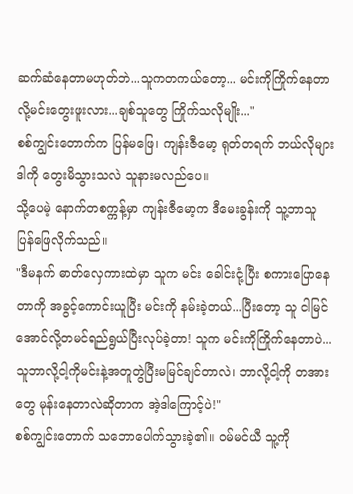ဆက်ဆံနေတာမဟုတ်ဘဲ...သူကတကယ်တော့... မင်းကိုကြိုက်နေတာလို့မင်းတွေးဖူးလား...ချစ်သူတွေ ကြိုက်သလိုမျိုး..."
စစ်ကျွင်းတောက်က ပြန်မဖြေ၊ ကျန်းဇီမော့ ရုတ်တရက် ဘယ်လိုများ ဒါကို တွေးမိသွားသလဲ သူနားမလည်ပေ။
သို့ပေမဲ့ နောက်တစက္ကန့်မှာ ကျန်းဇီမော့က ဒီမေးခွန်းကို သူ့ဘာသူ ပြန်ဖြေလိုက်သည်။
"ဒီမနက် ဓာတ်လှေကားထဲမှာ သူက မင်း ခေါင်းငုံ့ပြီး စကားပြောနေတာကို အခွင့်ကောင်းယူပြီး မင်းကို နမ်းခဲ့တယ်...ပြီးတော့ သူ ငါမြင်အောင်လို့တမင်ရည်ရွယ်ပြီးလုပ်ခဲ့တာ! သူက မင်းကိုကြိုက်နေတာပဲ...သူဘာလို့ငါ့ကိုမင်းနဲ့အတူတွဲပြီးမမြင်ချင်တာလဲ၊ ဘာလို့ငါ့ကို တအားတွေ မုန်းနေတာလဲဆိုတာက အဲ့ဒါကြောင့်ပဲ!"
စစ်ကျွင်းတောက် သဘောပေါက်သွားခဲ့၏။ ဝမ်မင်ယီ သူ့ကို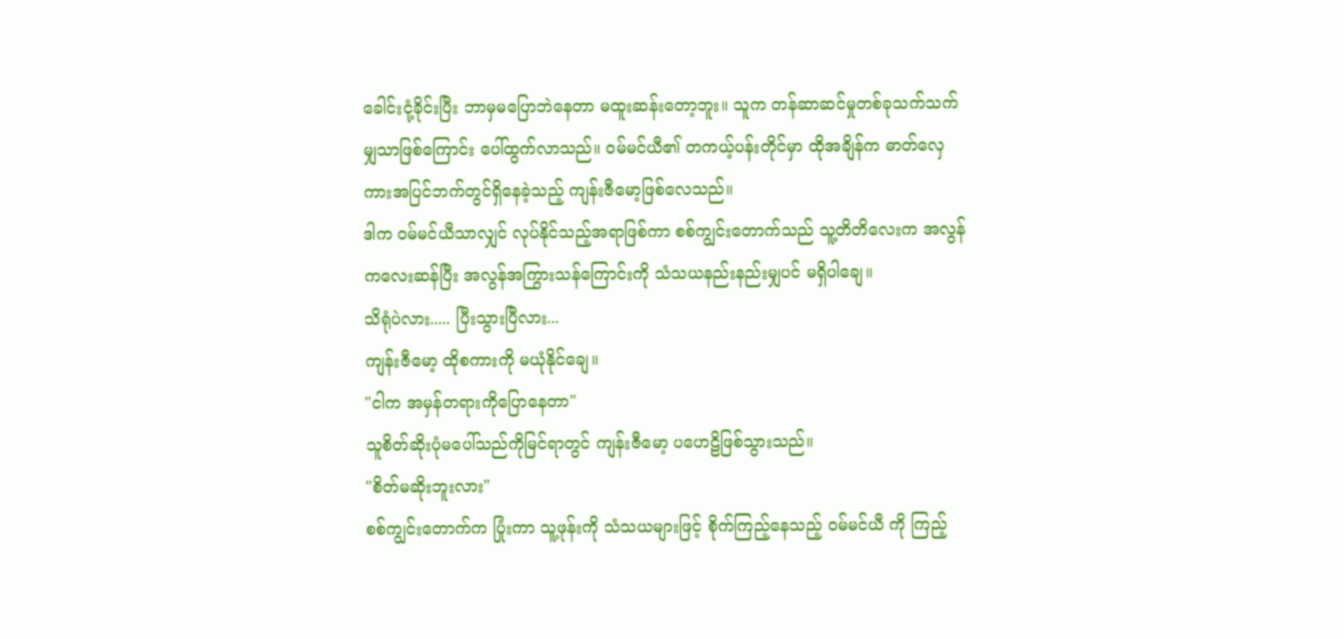ခေါင်းငုံ့ခိုင်းပြီး ဘာမှမပြောဘဲနေတာ မထူးဆန်းတော့ဘူး။ သူက တန်ဆာဆင်မှုတစ်ခုသက်သက်မျှသာဖြစ်ကြောင်း ပေါ်ထွက်လာသည်။ ဝမ်မင်ယီ၏ တကယ့်ပန်းတိုင်မှာ ထိုအချိန်က ဓာတ်လှေကားအပြင်ဘက်တွင်ရှိနေခဲ့သည့် ကျန်းဇီမော့ဖြစ်လေသည်။
ဒါက ဝမ်မင်ယီသာလျှင် လုပ်နိုင်သည့်အရာဖြစ်ကာ စစ်ကျွင်းတောက်သည် သူ့တိတိလေးက အလွန်ကလေးဆန်ပြီး အလွန်အကြွားသန်ကြောင်းကို သံသယနည်းနည်းမျှပင် မရှိပါချေ။
သိရုံပဲလား..... ပြီးသွားပြီလား...
ကျန်းဇီမော့ ထိုစကားကို မယုံနိုင်ချေ။
"ငါက အမှန်တရားကိုပြောနေတာ"
သူစိတ်ဆိုးပုံမပေါ်သည်ကိုမြင်ရာတွင် ကျန်းဇီမော့ ပဟေဠိဖြစ်သွားသည်။
"စိတ်မဆိုးဘူးလား"
စစ်ကျွင်းတောက်က ပြုံးကာ သူ့ဖုန်းကို သံသယများဖြင့် စိုက်ကြည့်နေသည့် ဝမ်မင်ယီ ကို ကြည့်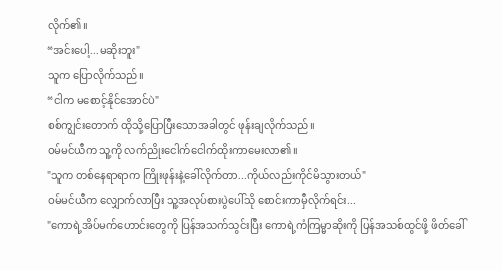လိုက်၏။
“အင်းပေါ့...မဆိုးဘူး"
သူက ပြောလိုက်သည်။
“ငါက မစောင့်နိုင်အောင်ပဲ"
စစ်ကျွင်းတောက် ထိုသို့ပြောပြီးသောအခါတွင် ဖုန်းချလိုက်သည်။
ဝမ်မင်ယီက သူ့ကို လက်ညိုးငေါက်ငေါက်ထိုးကာမေးလာ၏။
"သူက တစ်နေရာရာက ကြိုးဖုန်းနဲ့ခေါ်လိုက်တာ...ကိုယ်လည်းကိုင်မိသွားတယ်"
ဝမ်မင်ယီက လျှောက်လာပြီး သူ့အလုပ်စားပွဲပေါ်သို စောင်းကာမှီလိုက်ရင်း...
"ကောရဲ့အိပ်မက်ဟောင်းတွေကို ပြန်အသက်သွင်းပြီး ကောရဲ့ကံကြမ္မာဆိုးကို ပြန်အသစ်ထွင်ဖို့ ဖိတ်ခေါ်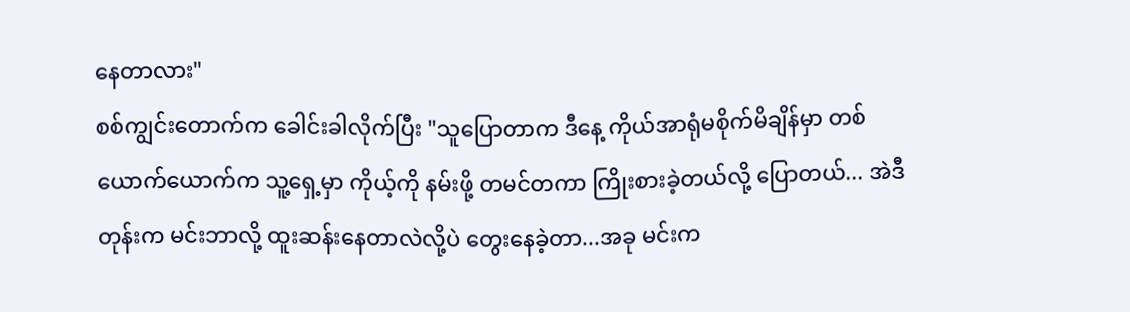နေတာလား"
စစ်ကျွင်းတောက်က ခေါင်းခါလိုက်ပြီး "သူပြောတာက ဒီနေ့ ကိုယ်အာရုံမစိုက်မိချိန်မှာ တစ်ယောက်ယောက်က သူ့ရှေ့မှာ ကိုယ့်ကို နမ်းဖို့ တမင်တကာ ကြိုးစားခဲ့တယ်လို့ ပြောတယ်... အဲဒီတုန်းက မင်းဘာလို့ ထူးဆန်းနေတာလဲလို့ပဲ တွေးနေခဲ့တာ...အခု မင်းက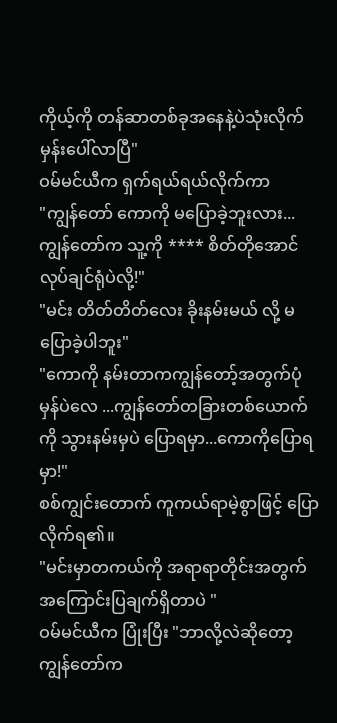ကိုယ့်ကို တန်ဆာတစ်ခုအနေနဲ့ပဲသုံးလိုက်မှန်းပေါ်လာပြီ"
ဝမ်မင်ယီက ရှက်ရယ်ရယ်လိုက်ကာ
"ကျွန်တော် ကောကို မပြောခဲ့ဘူးလား... ကျွန်တော်က သူ့ကို **** စိတ်တိုအောင်လုပ်ချင်ရုံပဲလို့!"
"မင်း တိတ်တိတ်လေး ခိုးနမ်းမယ် လို့ မပြောခဲ့ပါဘူး"
"ကောကို နမ်းတာကကျွန်တော့်အတွက်ပုံမှန်ပဲလေ ...ကျွန်တော်တခြားတစ်ယောက်ကို သွားနမ်းမှပဲ ပြောရမှာ...ကောကိုပြောရမှာ!"
စစ်ကျွင်းတောက် ကူကယ်ရာမဲ့စွာဖြင့် ပြောလိုက်ရ၏။
"မင်းမှာတကယ်ကို အရာရာတိုင်းအတွက် အကြောင်းပြချက်ရှိတာပဲ "
ဝမ်မင်ယီက ပြုံးပြီး "ဘာလို့လဲဆိုတော့ ကျွန်တော်က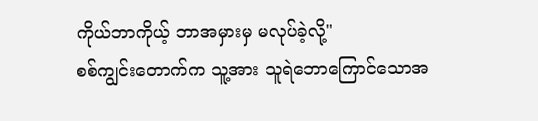ကိုယ်ဘာကိုယ့် ဘာအမှားမှ မလုပ်ခဲ့လို့"
စစ်ကျွင်းတောက်က သူ့အား သူရဲဘောကြောင်သောအ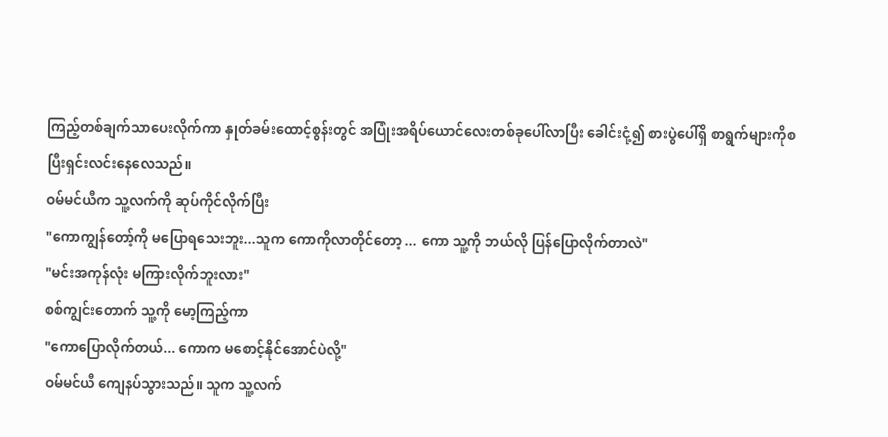ကြည့်တစ်ချက်သာပေးလိုက်ကာ နှုတ်ခမ်းထောင့်စွန်းတွင် အပြုံးအရိပ်ယောင်လေးတစ်ခုပေါ်လာပြီး ခေါင်းငုံ့၍ စားပွဲပေါ်ရှိ စာရွက်များကိုစပြီးရှင်းလင်းနေလေသည်။
ဝမ်မင်ယီက သူ့လက်ကို ဆုပ်ကိုင်လိုက်ပြီး
"ကောကျွန်တော့်ကို မပြောရသေးဘူး...သူက ကောကိုလာတိုင်တော့ ... ကော သူ့ကို ဘယ်လို ပြန်ပြောလိုက်တာလဲ"
"မင်းအကုန်လုံး မကြားလိုက်ဘူးလား"
စစ်ကျွင်းတောက် သူ့ကို မော့ကြည့်ကာ
"ကောပြောလိုက်တယ်... ကောက မစောင့်နိုင်အောင်ပဲလို့"
ဝမ်မင်ယီ ကျေနပ်သွားသည်။ သူက သူ့လက်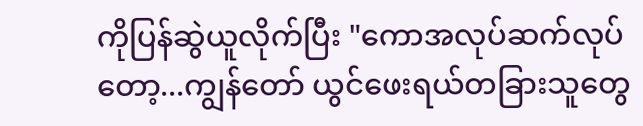ကိုပြန်ဆွဲယူလိုက်ပြီး "ကောအလုပ်ဆက်လုပ်တော့...ကျွန်တော် ယွင်ဖေးရယ်တခြားသူတွေ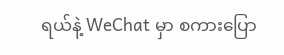ရယ်နဲ့ WeChat မှာ စကားပြော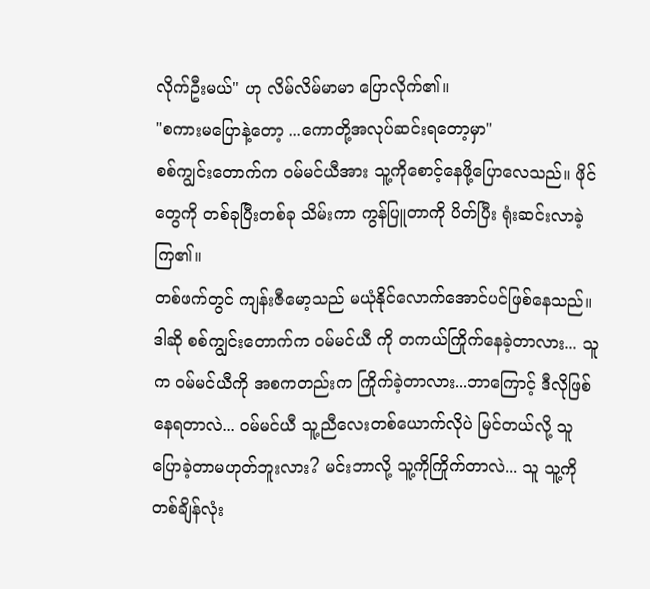လိုက်ဦးမယ်" ဟု လိမ်လိမ်မာမာ ပြောလိုက်၏။
"စကားမပြောနဲ့တော့ ...ကောတို့အလုပ်ဆင်းရတော့မှာ"
စစ်ကျွင်းတောက်က ဝမ်မင်ယီအား သူ့ကိုစောင့်နေဖို့ပြောလေသည်။ ဖိုင်တွေကို တစ်ခုပြီးတစ်ခု သိမ်းကာ ကွန်ပြူတာကို ပိတ်ပြီး ရုံးဆင်းလာခဲ့ကြ၏။
တစ်ဖက်တွင် ကျန်းဇီမော့သည် မယုံနိုင်လောက်အောင်ပင်ဖြစ်နေသည်။
ဒါဆို စစ်ကျွင်းတောက်က ဝမ်မင်ယီ ကို တကယ်ကြိုက်နေခဲ့တာလား... သူက ဝမ်မင်ယီကို အစကတည်းက ကြိုက်ခဲ့တာလား...ဘာကြောင့် ဒီလိုဖြစ်နေရတာလဲ... ဝမ်မင်ယီ သူ့ညီလေးတစ်ယောက်လိုပဲ မြင်တယ်လို့ သူပြောခဲ့တာမဟုတ်ဘူးလား? မင်းဘာလို့ သူ့ကိုကြိုက်တာလဲ... သူ သူ့ကို တစ်ချိန်လုံး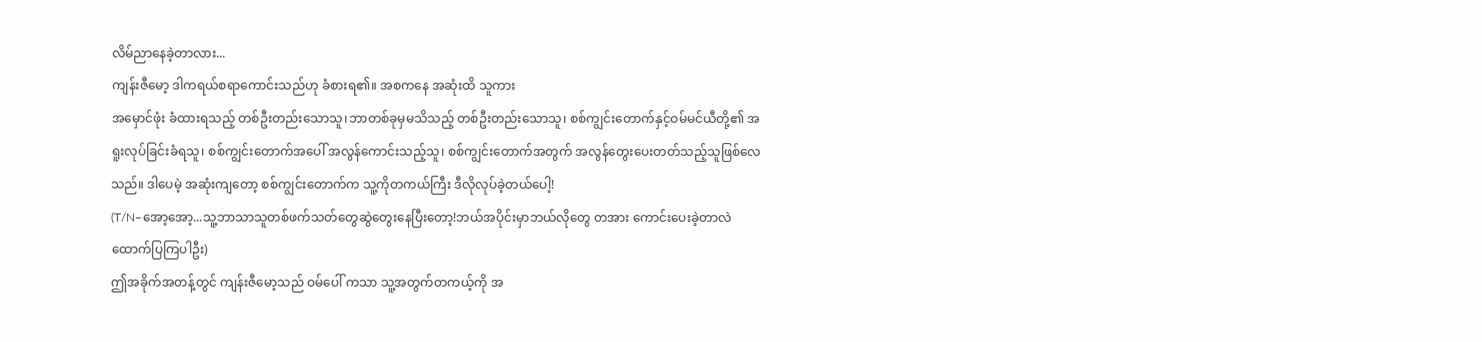လိမ်ညာနေခဲ့တာလား...
ကျန်းဇီမော့ ဒါကရယ်စရာကောင်းသည်ဟု ခံစားရ၏။ အစကနေ အဆုံးထိ သူကား
အမှောင်ဖုံး ခံထားရသည့် တစ်ဦးတည်းသောသူ၊ဘာတစ်ခုမှမသိသည့် တစ်ဦးတည်းသောသူ၊ စစ်ကျွင်းတောက်နှင့်ဝမ်မင်ယီတို့၏ အရူးလုပ်ခြင်းခံရသူ၊ စစ်ကျွင်းတောက်အပေါ် အလွန်ကောင်းသည့်သူ၊ စစ်ကျွင်းတောက်အတွက် အလွန်တွေးပေးတတ်သည့်သူဖြစ်လေသည်။ ဒါပေမဲ့ အဆုံးကျတော့ စစ်ကျွင်းတောက်က သူ့ကိုတကယ်ကြီး ဒီလိုလုပ်ခဲ့တယ်ပေါ့!
(T/N–အော့အော့...သူ့ဘာသာသူတစ်ဖက်သတ်တွေဆွဲတွေးနေပြီးတော့!ဘယ်အပိုင်းမှာဘယ်လိုတွေ တအား ကောင်းပေးခဲ့တာလဲ ထောက်ပြကြပါဦး)
ဤအခိုက်အတန့်တွင် ကျန်းဇီမော့သည် ဝမ်ပေါ် ကသာ သူ့အတွက်တကယ့်ကို အ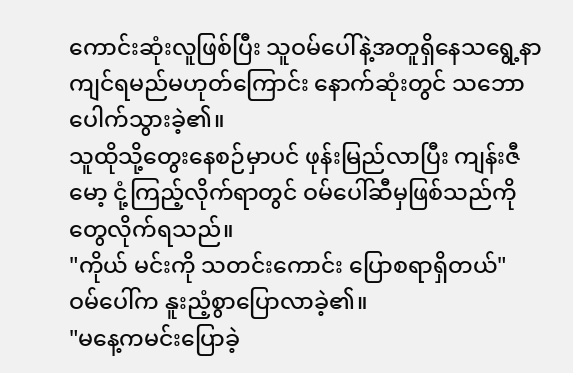ကောင်းဆုံးလူဖြစ်ပြီး သူဝမ်ပေါ်နဲ့အတူရှိနေသရွေ့နာကျင်ရမည်မဟုတ်ကြောင်း နောက်ဆုံးတွင် သဘောပေါက်သွားခဲ့၏။
သူထိုသို့တွေးနေစဉ်မှာပင် ဖုန်းမြည်လာပြီး ကျန်းဇီမော့ ငုံ့ကြည့်လိုက်ရာတွင် ဝမ်ပေါ်ဆီမှဖြစ်သည်ကို တွေလိုက်ရသည်။
"ကိုယ် မင်းကို သတင်းကောင်း ပြောစရာရှိတယ်"
ဝမ်ပေါ်က နူးညံ့စွာပြောလာခဲ့၏။
"မနေ့ကမင်းပြောခဲ့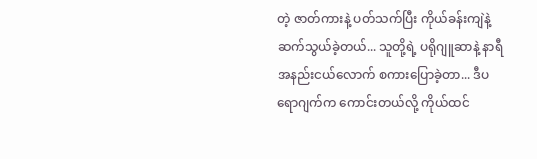တဲ့ ဇာတ်ကားနဲ့ ပတ်သက်ပြီး ကိုယ်ခန်းကျဲနဲ့ ဆက်သွယ်ခဲ့တယ်... သူတို့ရဲ့ ပရိုဂျူဆာနဲ့ နာရီအနည်းငယ်လောက် စကားပြောခဲ့တာ... ဒီပရောဂျက်က ကောင်းတယ်လို့ ကိုယ်ထင်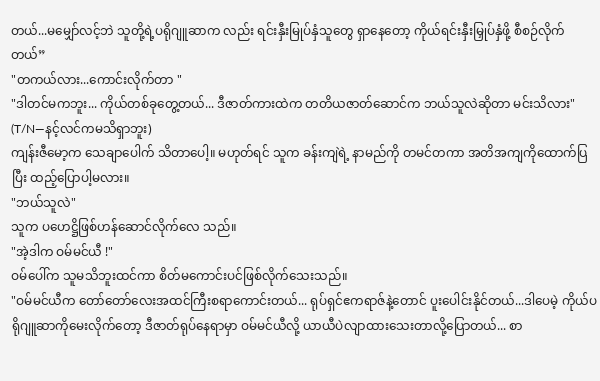တယ်...မမျှော်လင့်ဘဲ သူတို့ရဲ့ပရိုဂျူဆာက လည်း ရင်းနှီးမြုပ်နှံသူတွေ ရှာနေတော့ ကိုယ်ရင်းနှီးမြှုပ်နှံဖို့ စီစဉ်လိုက်တယ်”
"တကယ်လား...ကောင်းလိုက်တာ "
"ဒါတင်မကဘူး... ကိုယ်တစ်ခုတွေ့တယ်... ဒီဇာတ်ကားထဲက တတိယဇာတ်ဆောင်က ဘယ်သူလဲဆိုတာ မင်းသိလား"
(T/N—နင့်လင်ကမသိရှာဘူး)
ကျန်းဇီမော့က သေချာပေါက် သိတာပေါ့။ မဟုတ်ရင် သူက ခန်းကျဲရဲ့ နာမည်ကို တမင်တကာ အတိအကျကိုထောက်ပြပြီး ထည့်ပြောပါ့မလား။
"ဘယ်သူလဲ"
သူက ပဟေဋ္ဌိဖြစ်ဟန်ဆောင်လိုက်လေ သည်။
"အဲ့ဒါက ဝမ်မင်ယီ !"
ဝမ်ပေါ်က သူမသိဘူးထင်ကာ စိတ်မကောင်းပင်ဖြစ်လိုက်သေးသည်။
"ဝမ်မင်ယီက တော်တော်လေးအထင်ကြီးစရာကောင်းတယ်... ရုပ်ရှင်ဧကရာဇ်နဲ့တောင် ပူးပေါင်းနိုင်တယ်...ဒါပေမဲ့ ကိုယ်ပရိုဂျူဆာကိုမေးလိုက်တော့ ဒီဇာတ်ရုပ်နေရာမှာ ဝမ်မင်ယီလို့ ယာယီပဲလျာထားသေးတာလို့ပြောတယ်... စာ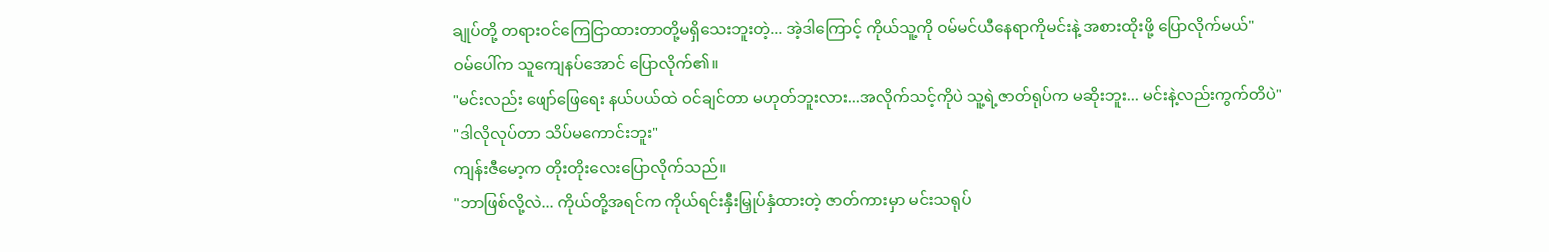ချုပ်တို့ တရားဝင်ကြေငြာထားတာတို့မရှိသေးဘူးတဲ့... အဲ့ဒါကြောင့် ကိုယ်သူ့ကို ဝမ်မင်ယီနေရာကိုမင်းနဲ့ အစားထိုးဖို့ ပြောလိုက်မယ်"
ဝမ်ပေါ်က သူကျေနပ်အောင် ပြောလိုက်၏။
"မင်းလည်း ဖျော်ဖြေရေး နယ်ပယ်ထဲ ဝင်ချင်တာ မဟုတ်ဘူးလား...အလိုက်သင့်ကိုပဲ သူ့ရဲ့ဇာတ်ရုပ်က မဆိုးဘူး... မင်းနဲ့လည်းကွက်တိပဲ"
"ဒါလိုလုပ်တာ သိပ်မကောင်းဘူး"
ကျန်းဇီမော့က တိုးတိုးလေးပြောလိုက်သည်။
"ဘာဖြစ်လို့လဲ... ကိုယ်တို့အရင်က ကိုယ်ရင်းနှီးမြှုပ်နှံထားတဲ့ ဇာတ်ကားမှာ မင်းသရုပ်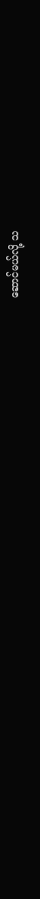ဆောင်မယ်လို့ သ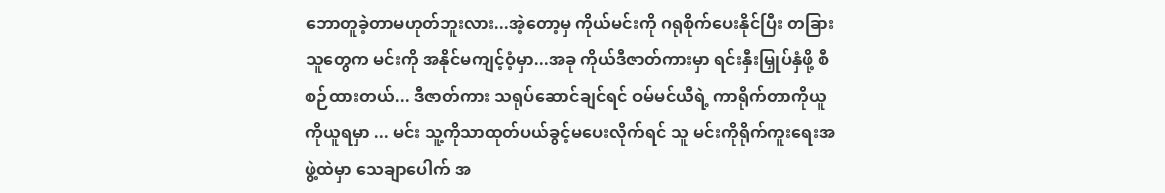ဘောတူခဲ့တာမဟုတ်ဘူးလား...အဲ့တော့မှ ကိုယ်မင်းကို ဂရုစိုက်ပေးနိုင်ပြီး တခြားသူတွေက မင်းကို အနိုင်မကျင့်ဝံ့မှာ...အခု ကိုယ်ဒီဇာတ်ကားမှာ ရင်းနှီးမြှုပ်နှံဖို့ စီစဉ်ထားတယ်... ဒီဇာတ်ကား သရုပ်ဆောင်ချင်ရင် ဝမ်မင်ယီရဲ့ ကာရိုက်တာကိုယူကိုယူရမှာ ... မင်း သူ့ကိုသာထုတ်ပယ်ခွင့်မပေးလိုက်ရင် သူ မင်းကိုရိုက်ကူးရေးအဖွဲ့ထဲမှာ သေချာပေါက် အ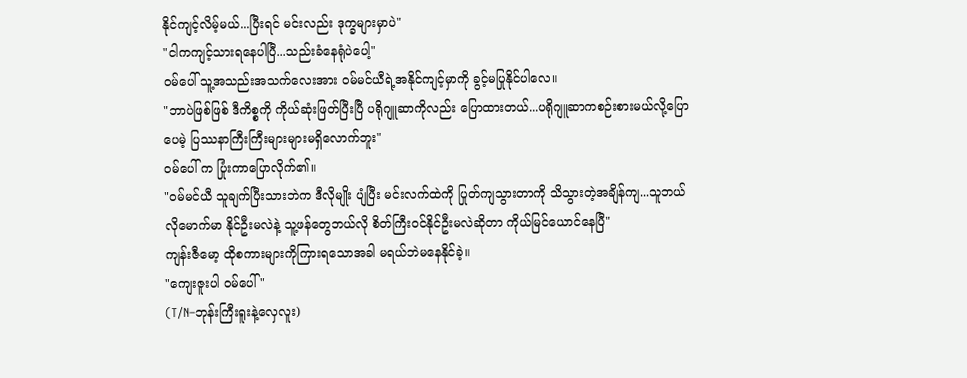နိုင်ကျင့်လိမ့်မယ်...ပြီးရင် မင်းလည်း ဒုက္ခများမှာပဲ"
"ငါကကျင့်သားရနေပါပြီ...သည်းခံနေရုံပဲပေါ့"
ဝမ်ပေါ် သူ့အသည်းအသက်လေးအား ဝမ်မင်ယီရဲ့အနိုင်ကျင့်မှာကို ခွင့်မပြုနိုင်ပါလေ။
"ဘာပဲဖြစ်ဖြစ် ဒီကိစ္စကို ကိုယ်ဆုံးဖြတ်ပြီးပြီ ပရိုဂျူဆာကိုလည်း ပြောထားတယ်...ပရိုဂျူဆာကစဉ်းစားမယ်လို့ပြောပေမဲ့ ပြဿနာကြီးကြီးများများမရှိလောက်ဘူး"
ဝမ်ပေါ် က ပြုံးကာပြောလိုက်၏။
"ဝမ်မင်ယီ သူချက်ပြီးသားဘဲက ဒီလိုမျိုး ပျံပြီး မင်းလက်ထဲကို ပြုတ်ကျသွားတာကို သိသွားတဲ့အချိန်ကျ...သူဘယ်လိုမောက်မာ နိုင်ဦးမလဲနဲ့ သူ့ဖန်တွေဘယ်လို စိတ်ကြီးဝင်နိုင်ဦးမလဲဆိုတာ ကိုယ်မြင်ယောင်နေပြီ"
ကျန်းဇီမော့ ထိုစကားများကိုကြားရသောအခါ မရယ်ဘဲမနေနိုင်ခဲ့။
"ကျေးဇူးပါ ဝမ်ပေါ် "
(T/N–ဘုန်းကြီးရူးနဲ့လှေလူး)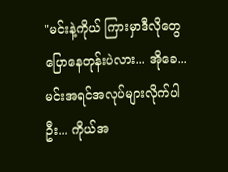"မင်းနဲ့ကိုယ် ကြားမှာဒီလိုတွေပြောနေတုန်းပဲလား... အိုခေ... မင်းအရင်အလုပ်များလိုက်ပါဦး... ကိုယ်အ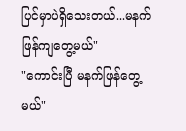ပြင်မှာပဲရှိသေးတယ်...မနက်ဖြန်ကျတွေ့မယ်"
"ကောင်းပြီ မနက်ဖြန်တွေ့မယ်"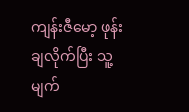ကျန်းဇီမော့ ဖုန်းချလိုက်ပြီး သူ့မျက်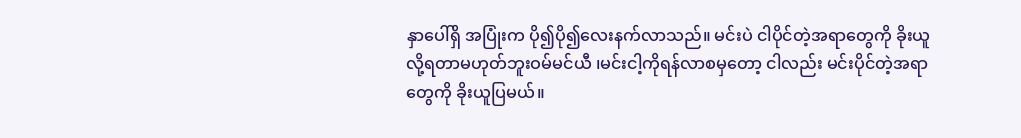နှာပေါ်ရှိ အပြုံးက ပို၍ပို၍လေးနက်လာသည်။ မင်းပဲ ငါပိုင်တဲ့အရာတွေကို ခိုးယူလို့ရတာမဟုတ်ဘူးဝမ်မင်ယီ ၊မင်းငါ့ကိုရန်လာစမှတော့ ငါလည်း မင်းပိုင်တဲ့အရာတွေကို ခိုးယူပြမယ်။